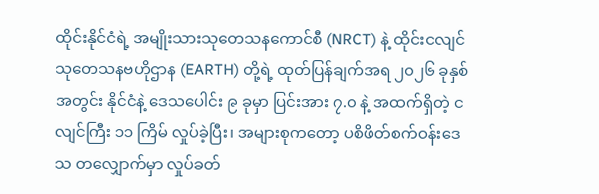ထိုင်းနိုင်ငံရဲ့ အမျိုးသားသုတေသနကောင်စီ (NRCT) နဲ့ ထိုင်းငလျင်သုတေသနဗဟိုဌာန (EARTH) တို့ရဲ့ ထုတ်ပြန်ချက်အရ ၂၀၂၆ ခုနှစ်အတွင်း နိုင်ငံနဲ့ ဒေသပေါင်း ၉ ခုမှာ ပြင်းအား ၇.၀ နဲ့ အထက်ရှိတဲ့ ငလျင်ကြီး ၁၁ ကြိမ် လှုပ်ခဲ့ပြီး၊ အများစုကတော့ ပစိဖိတ်စက်ဝန်းဒေသ တလျှောက်မှာ လှုပ်ခတ်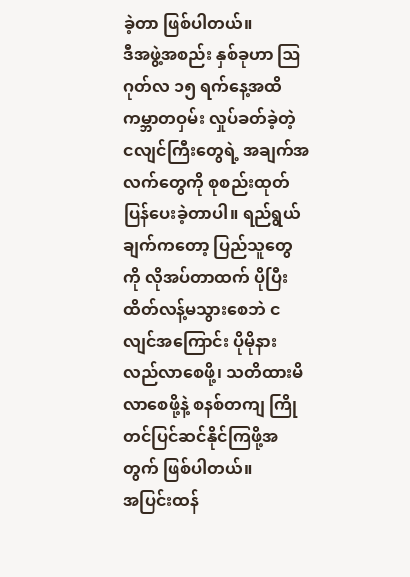ခဲ့တာ ဖြစ်ပါတယ်။
ဒီအဖွဲ့အစည်း နှစ်ခုဟာ ဩဂုတ်လ ၁၅ ရက်နေ့အထိ ကမ္ဘာတဝှမ်း လှုပ်ခတ်ခဲ့တဲ့ ငလျင်ကြီးတွေရဲ့ အချက်အလက်တွေကို စုစည်းထုတ်ပြန်ပေးခဲ့တာပါ။ ရည်ရွယ်ချက်ကတော့ ပြည်သူတွေကို လိုအပ်တာထက် ပိုပြီး ထိတ်လန့်မသွားစေဘဲ ငလျင်အကြောင်း ပိုမိုနားလည်လာစေဖို့၊ သတိထားမိလာစေဖို့နဲ့ စနစ်တကျ ကြိုတင်ပြင်ဆင်နိုင်ကြဖို့အတွက် ဖြစ်ပါတယ်။
အပြင်းထန်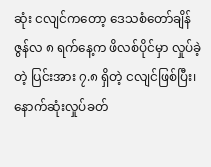ဆုံး ငလျင်ကတော့ ဒေသစံတော်ချိန် ဇွန်လ ၈ ရက်နေ့က ဖိလစ်ပိုင်မှာ လှုပ်ခဲ့တဲ့ ပြင်းအား ၇.၈ ရှိတဲ့ ငလျင်ဖြစ်ပြီး၊ နောက်ဆုံးလှုပ်ခတ်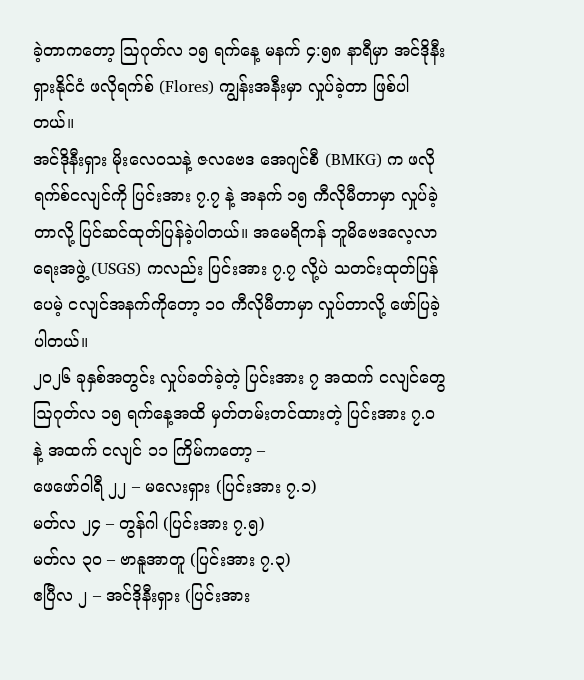ခဲ့တာကတော့ ဩဂုတ်လ ၁၅ ရက်နေ့ မနက် ၄:၅၈ နာရီမှာ အင်ဒိုနီးရှားနိုင်ငံ ဖလိုရက်စ် (Flores) ကျွန်းအနီးမှာ လှုပ်ခဲ့တာ ဖြစ်ပါတယ်။
အင်ဒိုနီးရှား မိုးလေဝသနဲ့ ဇလဗေဒ အေဂျင်စီ (BMKG) က ဖလိုရက်စ်ငလျင်ကို ပြင်းအား ၇.၇ နဲ့ အနက် ၁၅ ကီလိုမီတာမှာ လှုပ်ခဲ့တာလို့ ပြင်ဆင်ထုတ်ပြန်ခဲ့ပါတယ်။ အမေရိကန် ဘူမိဗေဒလေ့လာရေးအဖွဲ့ (USGS) ကလည်း ပြင်းအား ၇.၇ လို့ပဲ သတင်းထုတ်ပြန်ပေမဲ့ ငလျင်အနက်ကိုတော့ ၁၀ ကီလိုမီတာမှာ လှုပ်တာလို့ ဖော်ပြခဲ့ပါတယ်။
၂၀၂၆ ခုနှစ်အတွင်း လှုပ်ခတ်ခဲ့တဲ့ ပြင်းအား ၇ အထက် ငလျင်တွေ
ဩဂုတ်လ ၁၅ ရက်နေ့အထိ မှတ်တမ်းတင်ထားတဲ့ ပြင်းအား ၇.၀ နဲ့ အထက် ငလျင် ၁၁ ကြိမ်ကတော့ –
ဖေဖော်ဝါရီ ၂၂ – မလေးရှား (ပြင်းအား ၇.၁)
မတ်လ ၂၄ – တွန်ဂါ (ပြင်းအား ၇.၅)
မတ်လ ၃၀ – ဗာနူအာတူ (ပြင်းအား ၇.၃)
ဧပြီလ ၂ – အင်ဒိုနီးရှား (ပြင်းအား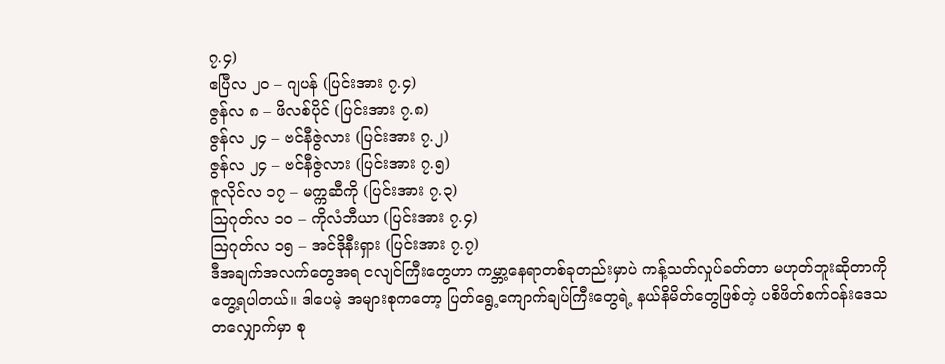၇.၄)
ဧပြီလ ၂၀ – ဂျပန် (ပြင်းအား ၇.၄)
ဇွန်လ ၈ – ဖိလစ်ပိုင် (ပြင်းအား ၇.၈)
ဇွန်လ ၂၄ – ဗင်နီဇွဲလား (ပြင်းအား ၇.၂)
ဇွန်လ ၂၄ – ဗင်နီဇွဲလား (ပြင်းအား ၇.၅)
ဇူလိုင်လ ၁၇ – မက္ကဆီကို (ပြင်းအား ၇.၃)
ဩဂုတ်လ ၁၀ – ကိုလံဘီယာ (ပြင်းအား ၇.၄)
ဩဂုတ်လ ၁၅ – အင်ဒိုနီးရှား (ပြင်းအား ၇.၇)
ဒီအချက်အလက်တွေအရ ငလျင်ကြီးတွေဟာ ကမ္ဘာ့နေရာတစ်ခုတည်းမှာပဲ ကန့်သတ်လှုပ်ခတ်တာ မဟုတ်ဘူးဆိုတာကို တွေ့ရပါတယ်။ ဒါပေမဲ့ အများစုကတော့ ပြတ်ရွေ့ကျောက်ချပ်ကြီးတွေရဲ့ နယ်နိမိတ်တွေဖြစ်တဲ့ ပစိဖိတ်စက်ဝန်းဒေသ တလျှောက်မှာ စု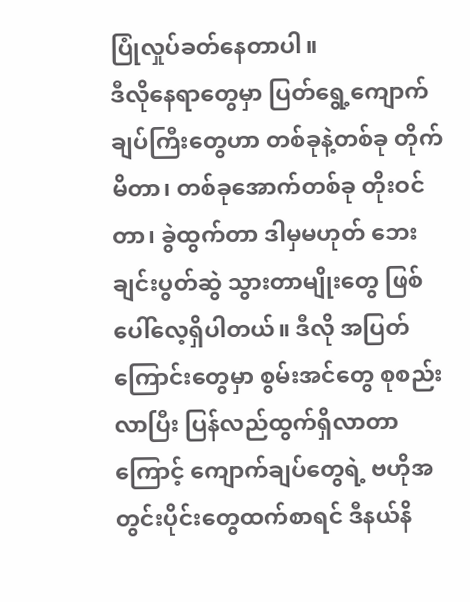ပြုံလှုပ်ခတ်နေတာပါ။
ဒီလိုနေရာတွေမှာ ပြတ်ရွေ့ကျောက်ချပ်ကြီးတွေဟာ တစ်ခုနဲ့တစ်ခု တိုက်မိတာ၊ တစ်ခုအောက်တစ်ခု တိုးဝင်တာ၊ ခွဲထွက်တာ ဒါမှမဟုတ် ဘေးချင်းပွတ်ဆွဲ သွားတာမျိုးတွေ ဖြစ်ပေါ်လေ့ရှိပါတယ်။ ဒီလို အပြတ်ကြောင်းတွေမှာ စွမ်းအင်တွေ စုစည်းလာပြီး ပြန်လည်ထွက်ရှိလာတာကြောင့် ကျောက်ချပ်တွေရဲ့ ဗဟိုအတွင်းပိုင်းတွေထက်စာရင် ဒီနယ်နိ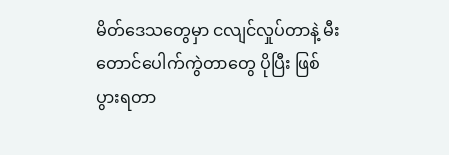မိတ်ဒေသတွေမှာ ငလျင်လှုပ်တာနဲ့ မီးတောင်ပေါက်ကွဲတာတွေ ပိုပြီး ဖြစ်ပွားရတာ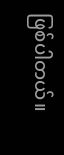ဖြစ်ပါတယ်။